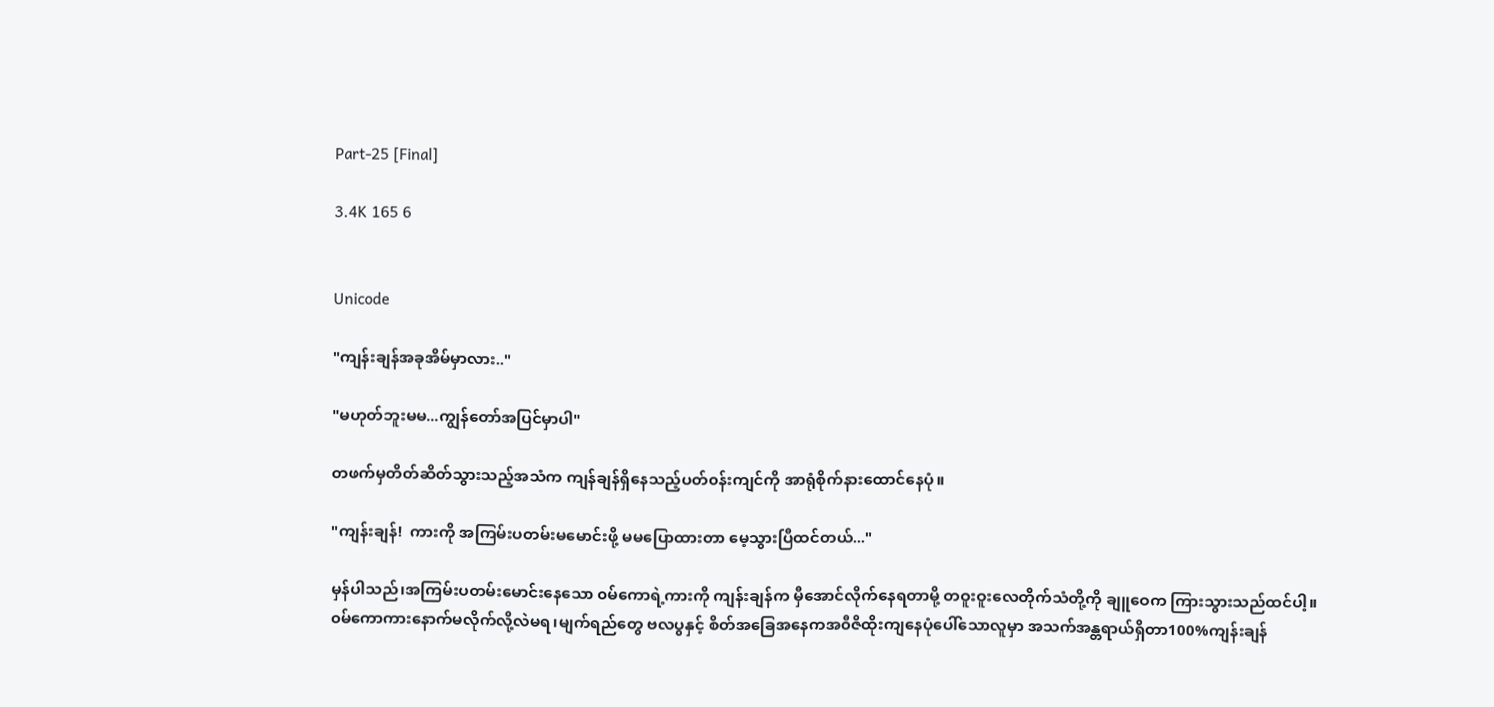Part-25 [Final]

3.4K 165 6


Unicode

"ကျန်းချန်အခုအိမ်မှာလား.."

"မဟုတ်ဘူးမမ...ကျွန်တော်အပြင်မှာပါ"

တဖက်မှတိတ်ဆိတ်သွားသည့်အသံက ကျန်ချန်ရှိနေသည့်ပတ်၀န်းကျင်ကို အာရုံစိုက်နားထောင်နေပုံ။

"ကျန်းချန်!  ကားကို အကြမ်းပတမ်းမမောင်းဖို့ မမပြောထားတာ မေ့သွားပြီထင်တယ်..."

မှန်ပါသည်၊အကြမ်းပတမ်းမောင်းနေသော ၀မ်ကောရဲ့ကားကို ကျန်းချန်က မှီအောင်လိုက်နေရတာမို့ တဝူးဝူးလေတိုက်သံတို့ကို ချူဝေက ကြားသွားသည်ထင်ပါ့။
၀မ်ကောကားနောက်မလိုက်လို့လဲမရ၊မျက်ရည်တွေ ဗလပွနှင့် စိတ်အခြေအနေကအ၀ီဇိထိုးကျနေပုံပေါ်သောလူမှာ အသက်အန္တရာယ်ရှိတာ100%ကျန်းချန်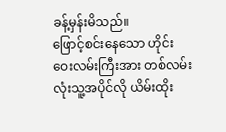ခန့်မှန်းမိသည်။
ဖြောင့်စင်းနေသော ဟိုင်းဝေးလမ်းကြီးအား တစ်လမ်းလုံးသူ့အပိုင်လို ယိမ်းထိုး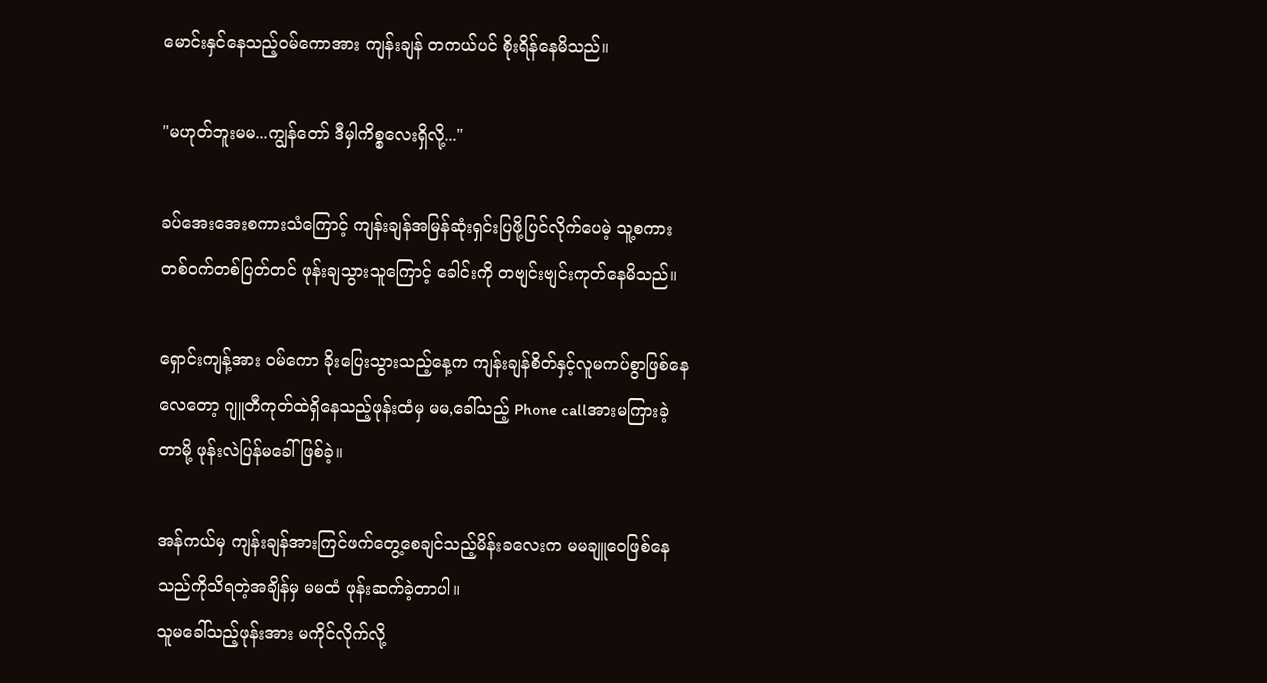မောင်းနှင်နေသည့်၀မ်ကောအား ကျန်းချန် တကယ်ပင် စိုးရိန်နေမိသည်။

"မဟုတ်ဘူးမမ...ကျွန်တော် ဒီမှါကိစ္စလေးရှိလို့..."

ခပ်အေးအေးစကားသံကြောင့် ကျန်းချန်အမြန်ဆုံးရှင်းပြဖို့ပြင်လိုက်ပေမဲ့ သူ့စကားတစ်၀က်တစ်ပြတ်တင် ဖုန်းချသွားသူကြောင့် ခေါင်းကို တဗျင်းဗျင်းကုတ်နေမိသည်။

ရှောင်းကျန့်အား ၀မ်ကော ခိုးပြေးသွားသည့်နေ့က ကျန်းချန်စိတ်နှင့်လူမကပ်စွာဖြစ်နေလေတော့ ဂျူတီကုတ်ထဲရှိနေသည့်ဖုန်းထံမှ မမ,ခေါ်သည့် Phone callအားမကြားခဲ့တာမို့ ဖုန်းလဲပြန်မခေါ်ဖြစ်ခဲ့။

အန်ကယ်မှ ကျန်းချန်အားကြင်ဖက်တွေ့စေချင်သည့်မိန်းခလေးက မမချူဝေဖြစ်နေသည်ကိုသိရတဲ့အချိန်မှ မမထံ ဖုန်းဆက်ခဲ့တာပါ။
သူမခေါ်သည့်ဖုန်းအား မကိုင်လိုက်လို့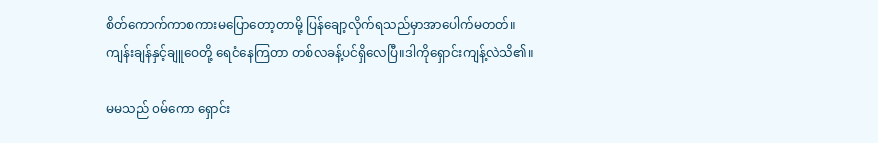စိတ်ကောက်ကာစကားမပြောတော့တာမို့ ပြန်ချော့လိုက်ရသည်မှာအာပေါက်မတတ်။
ကျန်းချန်နှင့်ချူဝေတို့ ရေငံနေကြတာ တစ်လခန့်ပင်ရှိလေပြီ။ဒါကိုရှောင်းကျန့်လဲသိ၏။

မမသည် ၀မ်ကော ရှောင်း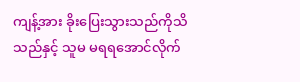ကျန့်အား ခိုးပြေးသွားသည်ကိုသိသည်နှင့် သူမ မရရအောင်လိုက်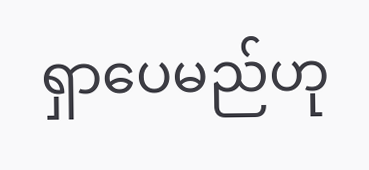ရှာပေမည်ဟု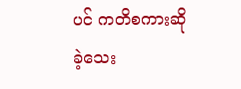ပင် ကတိစကားဆိုခဲ့သေး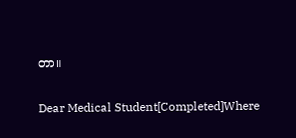တာ။

Dear Medical Student[Completed]Where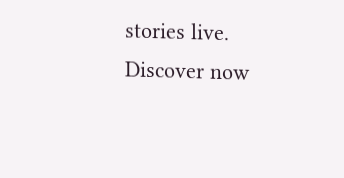stories live. Discover now